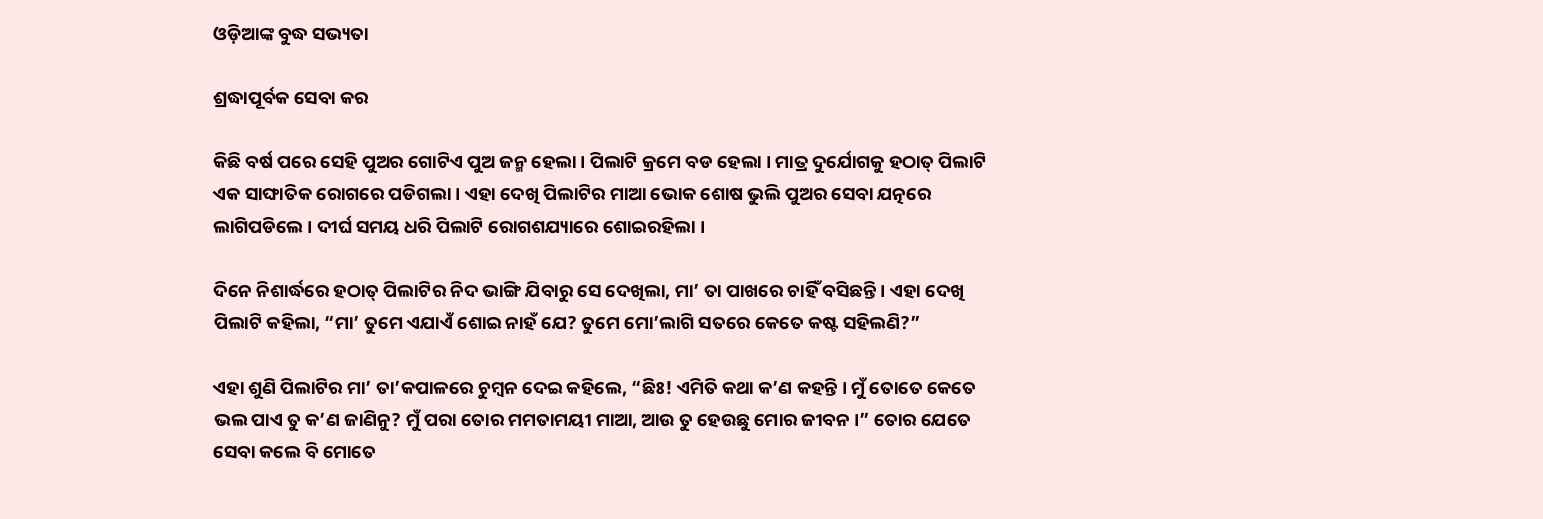ଓଡ଼ିଆଙ୍କ ବୁଦ୍ଧ ସଭ୍ୟତା

ଶ୍ରଦ୍ଧାପୂର୍ବକ ସେବା କର

କିଛି ବର୍ଷ ପରେ ସେହି ପୁଅର ଗୋଟିଏ ପୁଅ ଜନ୍ମ ହେଲା । ପିଲାଟି କ୍ରମେ ବଡ ହେଲା । ମାତ୍ର ଦୁର୍ଯୋଗକୁ ହଠାତ୍ ପିଲାଟି ଏକ ସାଙ୍ଘାତିକ ରୋଗରେ ପଡିଗଲା । ଏହା ଦେଖି ପିଲାଟିର ମାଆ ଭୋକ ଶୋଷ ଭୁଲି ପୁଅର ସେବା ଯତ୍ନରେ ଲାଗିପଡିଲେ । ଦୀର୍ଘ ସମୟ ଧରି ପିଲାଟି ରୋଗଶଯ୍ୟାରେ ଶୋଇରହିଲା ।

ଦିନେ ନିଶାର୍ଦ୍ଧରେ ହଠାତ୍ ପିଲାଟିର ନିଦ ଭାଙ୍ଗି ଯିବାରୁ ସେ ଦେଖିଲା, ମା’ ତା ପାଖରେ ଚାହିଁ ବସିଛନ୍ତି । ଏହା ଦେଖି ପିଲାଟି କହିଲା, “ମା’ ତୁମେ ଏଯାଏଁ ଶୋଇ ନାହଁ ଯେ? ତୁମେ ମୋ’ଲାଗି ସତରେ କେତେ କଷ୍ଟ ସହିଲଣି?”

ଏହା ଶୁଣି ପିଲାଟିର ମା’ ତା’କପାଳରେ ଚୁମ୍ବନ ଦେଇ କହିଲେ, “ଛିଃ! ଏମିତି କଥା କ’ଣ କହନ୍ତି । ମୁଁ ତୋତେ କେତେ ଭଲ ପାଏ ତୁ କ’ଣ ଜାଣିନୁ? ମୁଁ ପରା ତୋର ମମତାମୟୀ ମାଆ, ଆଉ ତୁ ହେଉଛୁ ମୋର ଜୀବନ ।” ତୋର ଯେତେ ସେବା କଲେ ବି ମୋତେ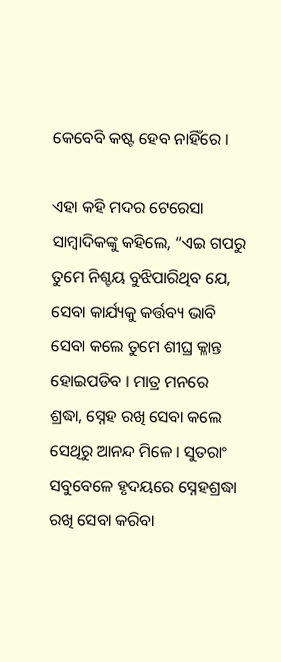କେବେବି କଷ୍ଟ ହେବ ନାହିଁରେ ।

ଏହା କହି ମଦର ଟେରେସା ସାମ୍ବାଦିକଙ୍କୁ କହିଲେ, “ଏଇ ଗପରୁ ତୁମେ ନିଶ୍ଚୟ ବୁଝିପାରିଥିବ ଯେ, ସେବା କାର୍ଯ୍ୟକୁ କର୍ତ୍ତବ୍ୟ ଭାବି ସେବା କଲେ ତୁମେ ଶୀଘ୍ର କ୍ଳାନ୍ତ ହୋଇପଡିବ । ମାତ୍ର ମନରେ ଶ୍ରଦ୍ଧା, ସ୍ନେହ ରଖି ସେବା କଲେ ସେଥିରୁ ଆନନ୍ଦ ମିଳେ । ସୁତରାଂ ସବୁବେଳେ ହୃଦୟରେ ସ୍ନେହଶ୍ରଦ୍ଧା ରଖି ସେବା କରିବା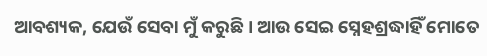ଆବଶ୍ୟକ, ଯେଉଁ ସେବା ମୁଁ କରୁଛି । ଆଉ ସେଇ ସ୍ନେହଶ୍ରଦ୍ଧାହିଁ ମୋତେ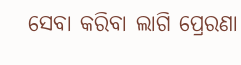ସେବା କରିବା ଲାଗି ପ୍ରେରଣା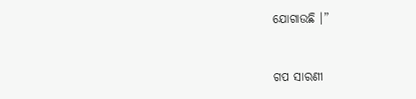ଯୋଗାଉଛି ।”


ଗପ ସାରଣୀ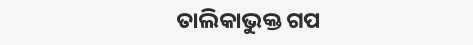ତାଲିକାଭୁକ୍ତ ଗପ